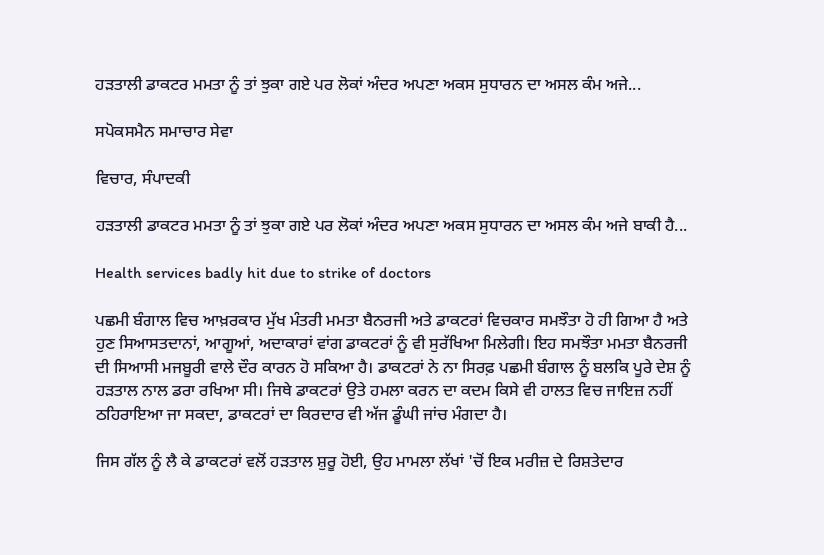ਹੜਤਾਲੀ ਡਾਕਟਰ ਮਮਤਾ ਨੂੰ ਤਾਂ ਝੁਕਾ ਗਏ ਪਰ ਲੋਕਾਂ ਅੰਦਰ ਅਪਣਾ ਅਕਸ ਸੁਧਾਰਨ ਦਾ ਅਸਲ ਕੰਮ ਅਜੇ...

ਸਪੋਕਸਮੈਨ ਸਮਾਚਾਰ ਸੇਵਾ

ਵਿਚਾਰ, ਸੰਪਾਦਕੀ

ਹੜਤਾਲੀ ਡਾਕਟਰ ਮਮਤਾ ਨੂੰ ਤਾਂ ਝੁਕਾ ਗਏ ਪਰ ਲੋਕਾਂ ਅੰਦਰ ਅਪਣਾ ਅਕਸ ਸੁਧਾਰਨ ਦਾ ਅਸਲ ਕੰਮ ਅਜੇ ਬਾਕੀ ਹੈ...

Health services badly hit due to strike of doctors

ਪਛਮੀ ਬੰਗਾਲ ਵਿਚ ਆਖ਼ਰਕਾਰ ਮੁੱਖ ਮੰਤਰੀ ਮਮਤਾ ਬੈਨਰਜੀ ਅਤੇ ਡਾਕਟਰਾਂ ਵਿਚਕਾਰ ਸਮਝੌਤਾ ਹੋ ਹੀ ਗਿਆ ਹੈ ਅਤੇ ਹੁਣ ਸਿਆਸਤਦਾਨਾਂ, ਆਗੂਆਂ, ਅਦਾਕਾਰਾਂ ਵਾਂਗ ਡਾਕਟਰਾਂ ਨੂੰ ਵੀ ਸੁਰੱਖਿਆ ਮਿਲੇਗੀ। ਇਹ ਸਮਝੌਤਾ ਮਮਤਾ ਬੈਨਰਜੀ ਦੀ ਸਿਆਸੀ ਮਜਬੂਰੀ ਵਾਲੇ ਦੌਰ ਕਾਰਨ ਹੋ ਸਕਿਆ ਹੈ। ਡਾਕਟਰਾਂ ਨੇ ਨਾ ਸਿਰਫ਼ ਪਛਮੀ ਬੰਗਾਲ ਨੂੰ ਬਲਕਿ ਪੂਰੇ ਦੇਸ਼ ਨੂੰ ਹੜਤਾਲ ਨਾਲ ਡਰਾ ਰਖਿਆ ਸੀ। ਜਿਥੇ ਡਾਕਟਰਾਂ ਉਤੇ ਹਮਲਾ ਕਰਨ ਦਾ ਕਦਮ ਕਿਸੇ ਵੀ ਹਾਲਤ ਵਿਚ ਜਾਇਜ਼ ਨਹੀਂ ਠਹਿਰਾਇਆ ਜਾ ਸਕਦਾ, ਡਾਕਟਰਾਂ ਦਾ ਕਿਰਦਾਰ ਵੀ ਅੱਜ ਡੂੰਘੀ ਜਾਂਚ ਮੰਗਦਾ ਹੈ।

ਜਿਸ ਗੱਲ ਨੂੰ ਲੈ ਕੇ ਡਾਕਟਰਾਂ ਵਲੋਂ ਹੜਤਾਲ ਸ਼ੁਰੂ ਹੋਈ, ਉਹ ਮਾਮਲਾ ਲੱਖਾਂ 'ਚੋਂ ਇਕ ਮਰੀਜ਼ ਦੇ ਰਿਸ਼ਤੇਦਾਰ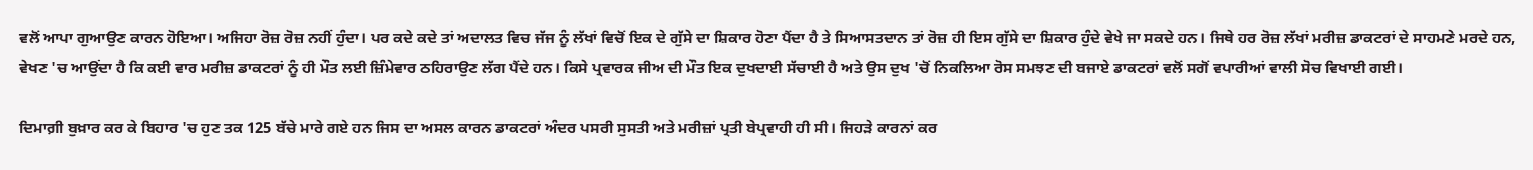ਵਲੋਂ ਆਪਾ ਗੁਆਉਣ ਕਾਰਨ ਹੋਇਆ। ਅਜਿਹਾ ਰੋਜ਼ ਰੋਜ਼ ਨਹੀਂ ਹੁੰਦਾ। ਪਰ ਕਦੇ ਕਦੇ ਤਾਂ ਅਦਾਲਤ ਵਿਚ ਜੱਜ ਨੂੰ ਲੱਖਾਂ ਵਿਚੋਂ ਇਕ ਦੇ ਗੁੱਸੇ ਦਾ ਸ਼ਿਕਾਰ ਹੋਣਾ ਪੈਂਦਾ ਹੈ ਤੇ ਸਿਆਸਤਦਾਨ ਤਾਂ ਰੋਜ਼ ਹੀ ਇਸ ਗੁੱਸੇ ਦਾ ਸ਼ਿਕਾਰ ਹੁੰਦੇ ਵੇਖੇ ਜਾ ਸਕਦੇ ਹਨ। ਜਿਥੇ ਹਰ ਰੋਜ਼ ਲੱਖਾਂ ਮਰੀਜ਼ ਡਾਕਟਰਾਂ ਦੇ ਸਾਹਮਣੇ ਮਰਦੇ ਹਨ, ਵੇਖਣ 'ਚ ਆਉਂਦਾ ਹੈ ਕਿ ਕਈ ਵਾਰ ਮਰੀਜ਼ ਡਾਕਟਰਾਂ ਨੂੰ ਹੀ ਮੌਤ ਲਈ ਜ਼ਿੰਮੇਵਾਰ ਠਹਿਰਾਉਣ ਲੱਗ ਪੈਂਦੇ ਹਨ। ਕਿਸੇ ਪ੍ਰਵਾਰਕ ਜੀਅ ਦੀ ਮੌਤ ਇਕ ਦੁਖਦਾਈ ਸੱਚਾਈ ਹੈ ਅਤੇ ਉਸ ਦੁਖ 'ਚੋਂ ਨਿਕਲਿਆ ਰੋਸ ਸਮਝਣ ਦੀ ਬਜਾਏ ਡਾਕਟਰਾਂ ਵਲੋਂ ਸਗੋਂ ਵਪਾਰੀਆਂ ਵਾਲੀ ਸੋਚ ਵਿਖਾਈ ਗਈ।

ਦਿਮਾਗ਼ੀ ਬੁਖ਼ਾਰ ਕਰ ਕੇ ਬਿਹਾਰ 'ਚ ਹੁਣ ਤਕ 125 ਬੱਚੇ ਮਾਰੇ ਗਏ ਹਨ ਜਿਸ ਦਾ ਅਸਲ ਕਾਰਨ ਡਾਕਟਰਾਂ ਅੰਦਰ ਪਸਰੀ ਸੁਸਤੀ ਅਤੇ ਮਰੀਜ਼ਾਂ ਪ੍ਰਤੀ ਬੇਪ੍ਰਵਾਹੀ ਹੀ ਸੀ। ਜਿਹੜੇ ਕਾਰਨਾਂ ਕਰ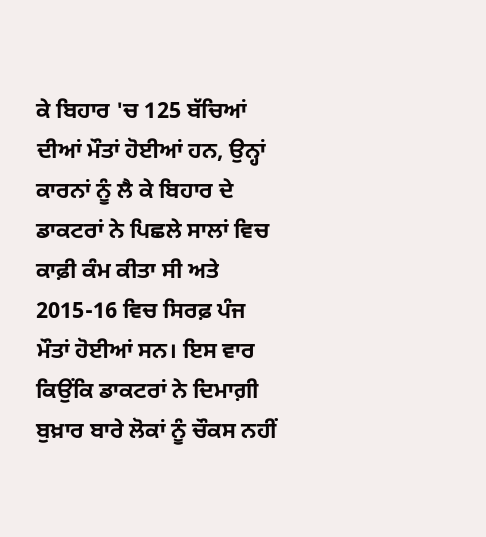ਕੇ ਬਿਹਾਰ 'ਚ 125 ਬੱਚਿਆਂ ਦੀਆਂ ਮੌਤਾਂ ਹੋਈਆਂ ਹਨ, ਉਨ੍ਹਾਂ ਕਾਰਨਾਂ ਨੂੰ ਲੈ ਕੇ ਬਿਹਾਰ ਦੇ ਡਾਕਟਰਾਂ ਨੇ ਪਿਛਲੇ ਸਾਲਾਂ ਵਿਚ ਕਾਫ਼ੀ ਕੰਮ ਕੀਤਾ ਸੀ ਅਤੇ 2015-16 ਵਿਚ ਸਿਰਫ਼ ਪੰਜ ਮੌਤਾਂ ਹੋਈਆਂ ਸਨ। ਇਸ ਵਾਰ ਕਿਉਂਕਿ ਡਾਕਟਰਾਂ ਨੇ ਦਿਮਾਗ਼ੀ ਬੁਖ਼ਾਰ ਬਾਰੇ ਲੋਕਾਂ ਨੂੰ ਚੌਕਸ ਨਹੀਂ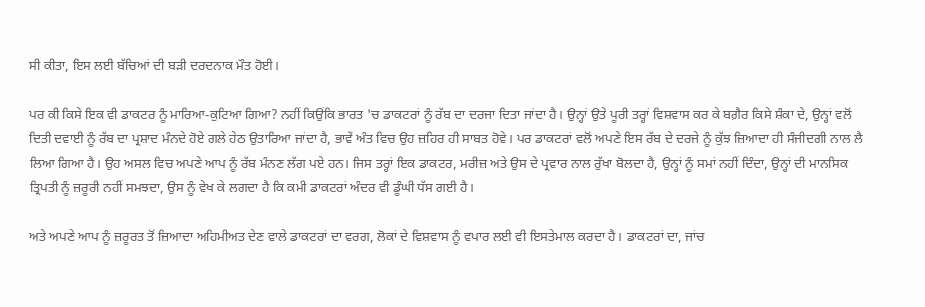ਸੀ ਕੀਤਾ, ਇਸ ਲਈ ਬੱਚਿਆਂ ਦੀ ਬੜੀ ਦਰਦਨਾਕ ਮੌਤ ਹੋਈ।

ਪਰ ਕੀ ਕਿਸੇ ਇਕ ਵੀ ਡਾਕਟਰ ਨੂੰ ਮਾਰਿਆ-ਕੁਟਿਆ ਗਿਆ? ਨਹੀਂ ਕਿਉਂਕਿ ਭਾਰਤ 'ਚ ਡਾਕਟਰਾਂ ਨੂੰ ਰੱਬ ਦਾ ਦਰਜਾ ਦਿਤਾ ਜਾਂਦਾ ਹੈ। ਉਨ੍ਹਾਂ ਉਤੇ ਪੂਰੀ ਤਰ੍ਹਾਂ ਵਿਸ਼ਵਾਸ ਕਰ ਕੇ ਬਗ਼ੈਰ ਕਿਸੇ ਸ਼ੰਕਾ ਦੇ, ਉਨ੍ਹਾਂ ਵਲੋਂ ਦਿਤੀ ਦਵਾਈ ਨੂੰ ਰੱਬ ਦਾ ਪ੍ਰਸ਼ਾਦ ਮੰਨਦੇ ਹੋਏ ਗਲੇ ਹੇਠ ਉਤਾਰਿਆ ਜਾਂਦਾ ਹੈ, ਭਾਵੇਂ ਅੰਤ ਵਿਚ ਉਹ ਜ਼ਹਿਰ ਹੀ ਸਾਬਤ ਹੋਵੇ। ਪਰ ਡਾਕਟਰਾਂ ਵਲੋਂ ਅਪਣੇ ਇਸ ਰੱਬ ਦੇ ਦਰਜੇ ਨੂੰ ਕੁੱਝ ਜ਼ਿਆਦਾ ਹੀ ਸੰਜੀਦਗੀ ਨਾਲ ਲੈ ਲਿਆ ਗਿਆ ਹੈ। ਉਹ ਅਸਲ ਵਿਚ ਅਪਣੇ ਆਪ ਨੂੰ ਰੱਬ ਮੰਨਣ ਲੱਗ ਪਏ ਹਨ। ਜਿਸ ਤਰ੍ਹਾਂ ਇਕ ਡਾਕਟਰ, ਮਰੀਜ਼ ਅਤੇ ਉਸ ਦੇ ਪ੍ਰਵਾਰ ਨਾਲ ਰੁੱਖਾ ਬੋਲਦਾ ਹੈ, ਉਨ੍ਹਾਂ ਨੂੰ ਸਮਾਂ ਨਹੀਂ ਦਿੰਦਾ, ਉਨ੍ਹਾਂ ਦੀ ਮਾਨਸਿਕ ਤ੍ਰਿਪਤੀ ਨੂੰ ਜ਼ਰੂਰੀ ਨਹੀਂ ਸਮਝਦਾ, ਉਸ ਨੂੰ ਵੇਖ ਕੇ ਲਗਦਾ ਹੈ ਕਿ ਕਮੀ ਡਾਕਟਰਾਂ ਅੰਦਰ ਵੀ ਡੂੰਘੀ ਧੱਸ ਗਈ ਹੈ।

ਅਤੇ ਅਪਣੇ ਆਪ ਨੂੰ ਜ਼ਰੂਰਤ ਤੋਂ ਜ਼ਿਆਦਾ ਅਹਿਮੀਅਤ ਦੇਣ ਵਾਲੇ ਡਾਕਟਰਾਂ ਦਾ ਵਰਗ, ਲੋਕਾਂ ਦੇ ਵਿਸ਼ਵਾਸ ਨੂੰ ਵਪਾਰ ਲਈ ਵੀ ਇਸਤੇਮਾਲ ਕਰਦਾ ਹੈ। ਡਾਕਟਰਾਂ ਦਾ, ਜਾਂਚ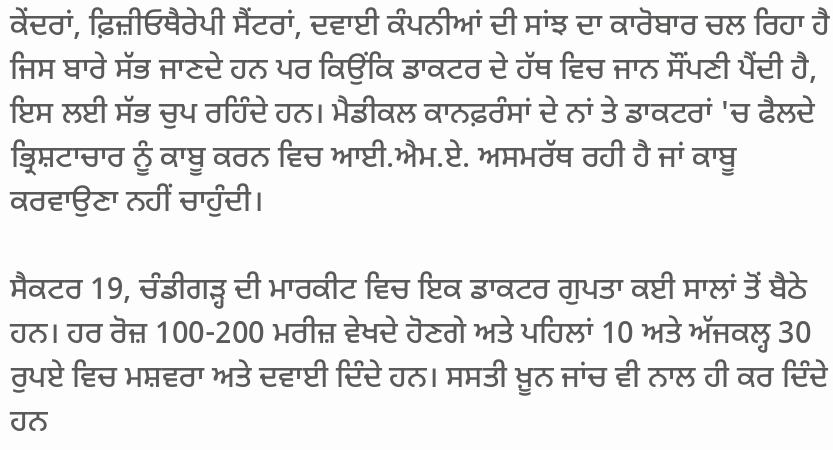ਕੇਂਦਰਾਂ, ਫ਼ਿਜ਼ੀਓਥੈਰੇਪੀ ਸੈਂਟਰਾਂ, ਦਵਾਈ ਕੰਪਨੀਆਂ ਦੀ ਸਾਂਝ ਦਾ ਕਾਰੋਬਾਰ ਚਲ ਰਿਹਾ ਹੈ ਜਿਸ ਬਾਰੇ ਸੱਭ ਜਾਣਦੇ ਹਨ ਪਰ ਕਿਉਂਕਿ ਡਾਕਟਰ ਦੇ ਹੱਥ ਵਿਚ ਜਾਨ ਸੌਂਪਣੀ ਪੈਂਦੀ ਹੈ, ਇਸ ਲਈ ਸੱਭ ਚੁਪ ਰਹਿੰਦੇ ਹਨ। ਮੈਡੀਕਲ ਕਾਨਫ਼ਰੰਸਾਂ ਦੇ ਨਾਂ ਤੇ ਡਾਕਟਰਾਂ 'ਚ ਫੈਲਦੇ ਭ੍ਰਿਸ਼ਟਾਚਾਰ ਨੂੰ ਕਾਬੂ ਕਰਨ ਵਿਚ ਆਈ.ਐਮ.ਏ. ਅਸਮਰੱਥ ਰਹੀ ਹੈ ਜਾਂ ਕਾਬੂ ਕਰਵਾਉਣਾ ਨਹੀਂ ਚਾਹੁੰਦੀ।

ਸੈਕਟਰ 19, ਚੰਡੀਗੜ੍ਹ ਦੀ ਮਾਰਕੀਟ ਵਿਚ ਇਕ ਡਾਕਟਰ ਗੁਪਤਾ ਕਈ ਸਾਲਾਂ ਤੋਂ ਬੈਠੇ ਹਨ। ਹਰ ਰੋਜ਼ 100-200 ਮਰੀਜ਼ ਵੇਖਦੇ ਹੋਣਗੇ ਅਤੇ ਪਹਿਲਾਂ 10 ਅਤੇ ਅੱਜਕਲ੍ਹ 30 ਰੁਪਏ ਵਿਚ ਮਸ਼ਵਰਾ ਅਤੇ ਦਵਾਈ ਦਿੰਦੇ ਹਨ। ਸਸਤੀ ਖ਼ੂਨ ਜਾਂਚ ਵੀ ਨਾਲ ਹੀ ਕਰ ਦਿੰਦੇ ਹਨ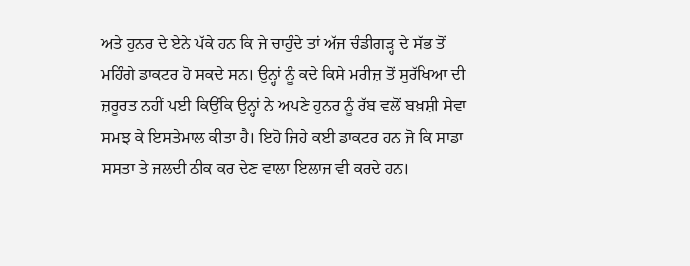ਅਤੇ ਹੁਨਰ ਦੇ ਏਨੇ ਪੱਕੇ ਹਨ ਕਿ ਜੇ ਚਾਹੁੰਦੇ ਤਾਂ ਅੱਜ ਚੰਡੀਗੜ੍ਹ ਦੇ ਸੱਭ ਤੋਂ ਮਹਿੰਗੇ ਡਾਕਟਰ ਹੋ ਸਕਦੇ ਸਨ। ਉਨ੍ਹਾਂ ਨੂੰ ਕਦੇ ਕਿਸੇ ਮਰੀਜ਼ ਤੋਂ ਸੁਰੱਖਿਆ ਦੀ ਜ਼ਰੂਰਤ ਨਹੀਂ ਪਈ ਕਿਉਂਕਿ ਉਨ੍ਹਾਂ ਨੇ ਅਪਣੇ ਹੁਨਰ ਨੂੰ ਰੱਬ ਵਲੋਂ ਬਖ਼ਸ਼ੀ ਸੇਵਾ ਸਮਝ ਕੇ ਇਸਤੇਮਾਲ ਕੀਤਾ ਹੈ। ਇਹੋ ਜਿਹੇ ਕਈ ਡਾਕਟਰ ਹਨ ਜੋ ਕਿ ਸਾਡਾ ਸਸਤਾ ਤੇ ਜਲਦੀ ਠੀਕ ਕਰ ਦੇਣ ਵਾਲਾ ਇਲਾਜ ਵੀ ਕਰਦੇ ਹਨ।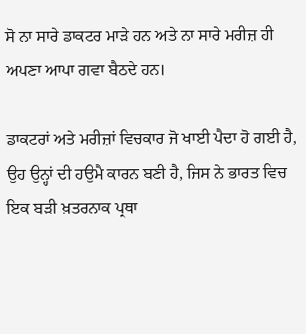ਸੋ ਨਾ ਸਾਰੇ ਡਾਕਟਰ ਮਾੜੇ ਹਨ ਅਤੇ ਨਾ ਸਾਰੇ ਮਰੀਜ਼ ਹੀ ਅਪਣਾ ਆਪਾ ਗਵਾ ਬੈਠਦੇ ਹਨ।

ਡਾਕਟਰਾਂ ਅਤੇ ਮਰੀਜ਼ਾਂ ਵਿਚਕਾਰ ਜੋ ਖਾਈ ਪੈਦਾ ਹੋ ਗਈ ਹੈ, ਉਹ ਉਨ੍ਹਾਂ ਦੀ ਹਉਮੈ ਕਾਰਨ ਬਣੀ ਹੈ, ਜਿਸ ਨੇ ਭਾਰਤ ਵਿਚ ਇਕ ਬੜੀ ਖ਼ਤਰਨਾਕ ਪ੍ਰਥਾ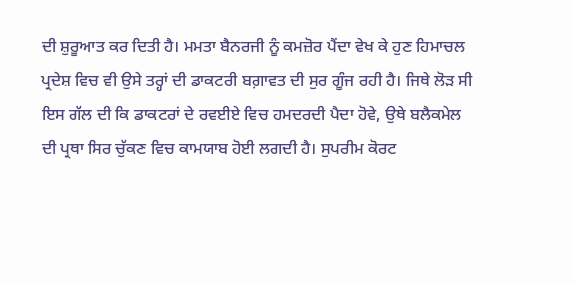ਦੀ ਸ਼ੁਰੂਆਤ ਕਰ ਦਿਤੀ ਹੈ। ਮਮਤਾ ਬੈਨਰਜੀ ਨੂੰ ਕਮਜ਼ੋਰ ਪੈਂਦਾ ਵੇਖ ਕੇ ਹੁਣ ਹਿਮਾਚਲ ਪ੍ਰਦੇਸ਼ ਵਿਚ ਵੀ ਉਸੇ ਤਰ੍ਹਾਂ ਦੀ ਡਾਕਟਰੀ ਬਗ਼ਾਵਤ ਦੀ ਸੁਰ ਗੂੰਜ ਰਹੀ ਹੈ। ਜਿਥੇ ਲੋੜ ਸੀ ਇਸ ਗੱਲ ਦੀ ਕਿ ਡਾਕਟਰਾਂ ਦੇ ਰਵਈਏ ਵਿਚ ਹਮਦਰਦੀ ਪੈਦਾ ਹੋਵੇ, ਉਥੇ ਬਲੈਕਮੇਲ ਦੀ ਪ੍ਰਥਾ ਸਿਰ ਚੁੱਕਣ ਵਿਚ ਕਾਮਯਾਬ ਹੋਈ ਲਗਦੀ ਹੈ। ਸੁਪਰੀਮ ਕੋਰਟ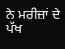ਨੇ ਮਰੀਜ਼ਾਂ ਦੇ ਪੱਖ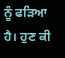ਨੂੰ ਫੜਿਆ ਹੈ। ਹੁਣ ਕੀ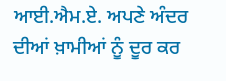ਆਈ.ਐਮ.ਏ. ਅਪਣੇ ਅੰਦਰ ਦੀਆਂ ਖ਼ਾਮੀਆਂ ਨੂੰ ਦੂਰ ਕਰ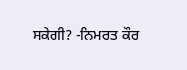ਸਕੇਗੀ? -ਨਿਮਰਤ ਕੌਰ